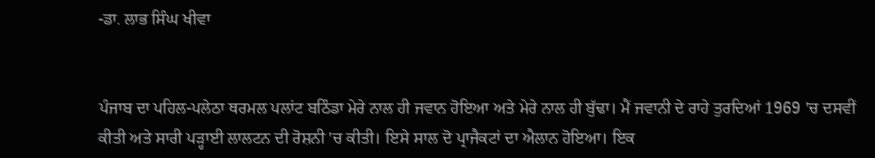-ਡਾ. ਲਾਭ ਸਿੰਘ ਖੀਵਾ


ਪੰਜਾਬ ਦਾ ਪਹਿਲ-ਪਲੇਠਾ ਥਰਮਲ ਪਲਾਂਟ ਬਠਿੰਡਾ ਮੇਰੇ ਨਾਲ ਹੀ ਜਵਾਨ ਹੋਇਆ ਅਤੇ ਮੇਰੇ ਨਾਲ ਹੀ ਬੁੱਢਾ। ਮੈਂ ਜਵਾਨੀ ਦੇ ਰਾਹੇ ਤੁਰਦਿਆਂ 1969 'ਚ ਦਸਵੀਂ ਕੀਤੀ ਅਤੇ ਸਾਰੀ ਪੜ੍ਹਾਈ ਲਾਲਟਨ ਦੀ ਰੋਸ਼ਨੀ 'ਚ ਕੀਤੀ। ਇਸੇ ਸਾਲ ਦੋ ਪ੍ਰਾਜੈਕਟਾਂ ਦਾ ਐਲਾਨ ਹੋਇਆ। ਇਕ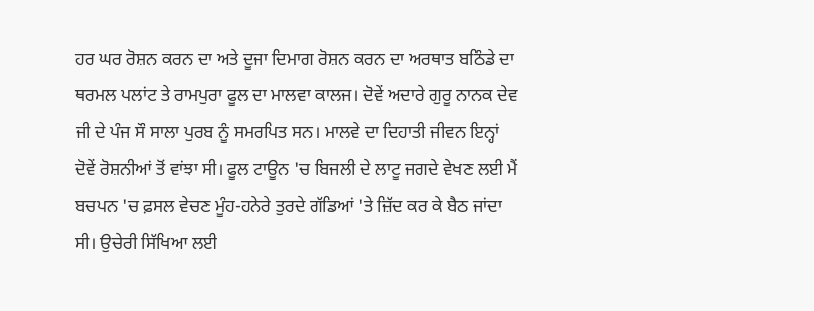ਹਰ ਘਰ ਰੋਸ਼ਨ ਕਰਨ ਦਾ ਅਤੇ ਦੂਜਾ ਦਿਮਾਗ ਰੋਸ਼ਨ ਕਰਨ ਦਾ ਅਰਥਾਤ ਬਠਿੰਡੇ ਦਾ ਥਰਮਲ ਪਲਾਂਟ ਤੇ ਰਾਮਪੁਰਾ ਫੂਲ ਦਾ ਮਾਲਵਾ ਕਾਲਜ। ਦੋਵੇਂ ਅਦਾਰੇ ਗੁਰੂ ਨਾਨਕ ਦੇਵ ਜੀ ਦੇ ਪੰਜ ਸੌ ਸਾਲਾ ਪੁਰਬ ਨੂੰ ਸਮਰਪਿਤ ਸਨ। ਮਾਲਵੇ ਦਾ ਦਿਹਾਤੀ ਜੀਵਨ ਇਨ੍ਹਾਂ ਦੋਵੇਂ ਰੋਸ਼ਨੀਆਂ ਤੋਂ ਵਾਂਝਾ ਸੀ। ਫੂਲ ਟਾਊਨ 'ਚ ਬਿਜਲੀ ਦੇ ਲਾਟੂ ਜਗਦੇ ਵੇਖਣ ਲਈ ਮੈਂ ਬਚਪਨ 'ਚ ਫ਼ਸਲ ਵੇਚਣ ਮੂੰਹ-ਹਨੇਰੇ ਤੁਰਦੇ ਗੱਡਿਆਂ 'ਤੇ ਜ਼ਿੱਦ ਕਰ ਕੇ ਬੈਠ ਜਾਂਦਾ ਸੀ। ਉਚੇਰੀ ਸਿੱਖਿਆ ਲਈ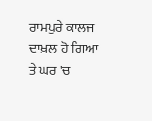ਰਾਮਪੁਰੇ ਕਾਲਜ ਦਾਖ਼ਲ ਹੋ ਗਿਆ ਤੇ ਘਰ 'ਚ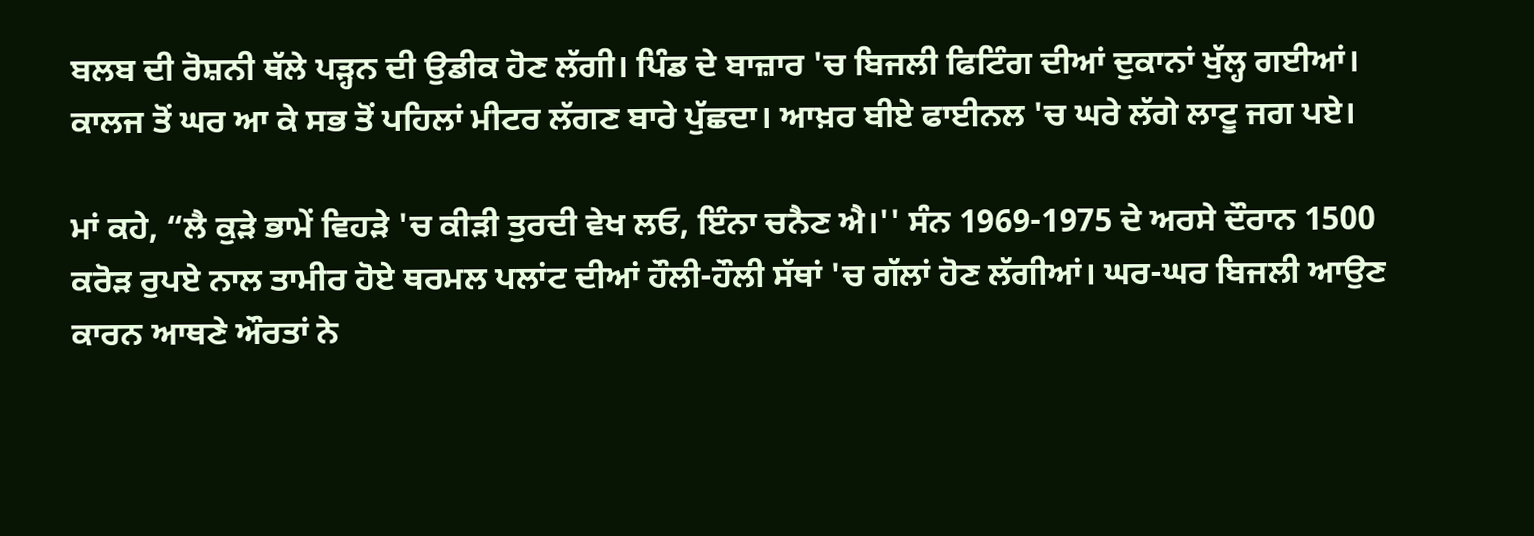ਬਲਬ ਦੀ ਰੋਸ਼ਨੀ ਥੱਲੇ ਪੜ੍ਹਨ ਦੀ ਉਡੀਕ ਹੋਣ ਲੱਗੀ। ਪਿੰਡ ਦੇ ਬਾਜ਼ਾਰ 'ਚ ਬਿਜਲੀ ਫਿਟਿੰਗ ਦੀਆਂ ਦੁਕਾਨਾਂ ਖੁੱਲ੍ਹ ਗਈਆਂ। ਕਾਲਜ ਤੋਂ ਘਰ ਆ ਕੇ ਸਭ ਤੋਂ ਪਹਿਲਾਂ ਮੀਟਰ ਲੱਗਣ ਬਾਰੇ ਪੁੱਛਦਾ। ਆਖ਼ਰ ਬੀਏ ਫਾਈਨਲ 'ਚ ਘਰੇ ਲੱਗੇ ਲਾਟੂ ਜਗ ਪਏ।

ਮਾਂ ਕਹੇ, “ਲੈ ਕੁੜੇ ਭਾਮੇਂ ਵਿਹੜੇ 'ਚ ਕੀੜੀ ਤੁਰਦੀ ਵੇਖ ਲਓ, ਇੰਨਾ ਚਨੈਣ ਐ।'' ਸੰਨ 1969-1975 ਦੇ ਅਰਸੇ ਦੌਰਾਨ 1500 ਕਰੋੜ ਰੁਪਏ ਨਾਲ ਤਾਮੀਰ ਹੋਏ ਥਰਮਲ ਪਲਾਂਟ ਦੀਆਂ ਹੌਲੀ-ਹੌਲੀ ਸੱਥਾਂ 'ਚ ਗੱਲਾਂ ਹੋਣ ਲੱਗੀਆਂ। ਘਰ-ਘਰ ਬਿਜਲੀ ਆਉਣ ਕਾਰਨ ਆਥਣੇ ਔਰਤਾਂ ਨੇ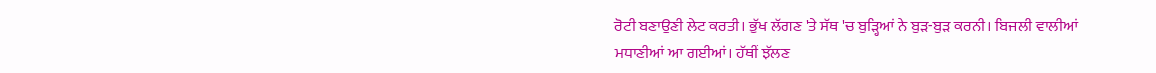ਰੋਟੀ ਬਣਾਉਣੀ ਲੇਟ ਕਰਤੀ। ਭੁੱਖ ਲੱਗਣ 'ਤੇ ਸੱਥ 'ਚ ਬੁੜ੍ਹਿਆਂ ਨੇ ਬੁੜ-ਬੁੜ ਕਰਨੀ। ਬਿਜਲੀ ਵਾਲੀਆਂ ਮਧਾਣੀਆਂ ਆ ਗਈਆਂ। ਹੱਥੀਂ ਝੱਲਣ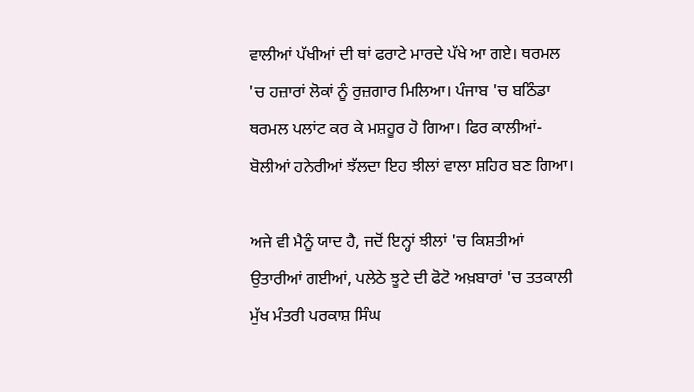ਵਾਲੀਆਂ ਪੱਖੀਆਂ ਦੀ ਥਾਂ ਫਰਾਟੇ ਮਾਰਦੇ ਪੱਖੇ ਆ ਗਏ। ਥਰਮਲ 'ਚ ਹਜ਼ਾਰਾਂ ਲੋਕਾਂ ਨੂੰ ਰੁਜ਼ਗਾਰ ਮਿਲਿਆ। ਪੰਜਾਬ 'ਚ ਬਠਿੰਡਾ ਥਰਮਲ ਪਲਾਂਟ ਕਰ ਕੇ ਮਸ਼ਹੂਰ ਹੋ ਗਿਆ। ਫਿਰ ਕਾਲੀਆਂ-ਬੋਲੀਆਂ ਹਨੇਰੀਆਂ ਝੱਲਦਾ ਇਹ ਝੀਲਾਂ ਵਾਲਾ ਸ਼ਹਿਰ ਬਣ ਗਿਆ।

ਅਜੇ ਵੀ ਮੈਨੂੰ ਯਾਦ ਹੈ, ਜਦੋਂ ਇਨ੍ਹਾਂ ਝੀਲਾਂ 'ਚ ਕਿਸ਼ਤੀਆਂ ਉਤਾਰੀਆਂ ਗਈਆਂ, ਪਲੇਠੇ ਝੂਟੇ ਦੀ ਫੋਟੋ ਅਖ਼ਬਾਰਾਂ 'ਚ ਤਤਕਾਲੀ ਮੁੱਖ ਮੰਤਰੀ ਪਰਕਾਸ਼ ਸਿੰਘ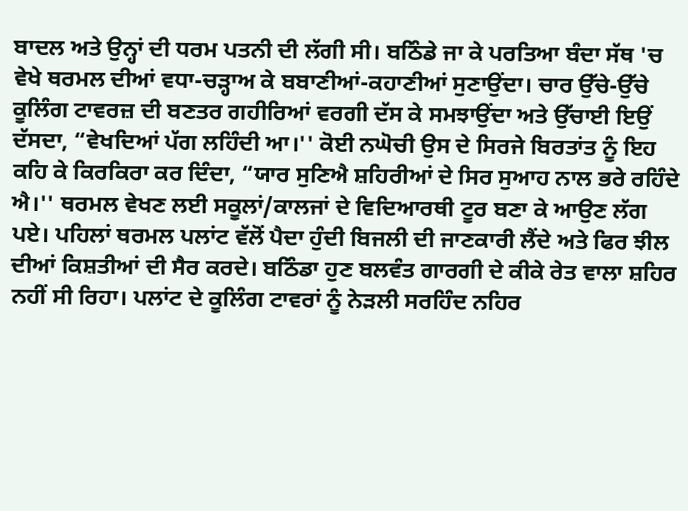ਬਾਦਲ ਅਤੇ ਉਨ੍ਹਾਂ ਦੀ ਧਰਮ ਪਤਨੀ ਦੀ ਲੱਗੀ ਸੀ। ਬਠਿੰਡੇ ਜਾ ਕੇ ਪਰਤਿਆ ਬੰਦਾ ਸੱਥ 'ਚ ਵੇਖੇ ਥਰਮਲ ਦੀਆਂ ਵਧਾ-ਚੜ੍ਹਾਅ ਕੇ ਬਬਾਣੀਆਂ-ਕਹਾਣੀਆਂ ਸੁਣਾਉਂਦਾ। ਚਾਰ ਉੱਚੇ-ਉੱਚੇ ਕੂਲਿੰਗ ਟਾਵਰਜ਼ ਦੀ ਬਣਤਰ ਗਹੀਰਿਆਂ ਵਰਗੀ ਦੱਸ ਕੇ ਸਮਝਾਉਂਦਾ ਅਤੇ ਉੱਚਾਈ ਇਉਂ ਦੱਸਦਾ, “ਵੇਖਦਿਆਂ ਪੱਗ ਲਹਿੰਦੀ ਆ।'' ਕੋਈ ਨਘੋਚੀ ਉਸ ਦੇ ਸਿਰਜੇ ਬਿਰਤਾਂਤ ਨੂੰ ਇਹ ਕਹਿ ਕੇ ਕਿਰਕਿਰਾ ਕਰ ਦਿੰਦਾ, “ਯਾਰ ਸੁਣਿਐ ਸ਼ਹਿਰੀਆਂ ਦੇ ਸਿਰ ਸੁਆਹ ਨਾਲ ਭਰੇ ਰਹਿੰਦੇ ਐ।'' ਥਰਮਲ ਵੇਖਣ ਲਈ ਸਕੂਲਾਂ/ਕਾਲਜਾਂ ਦੇ ਵਿਦਿਆਰਥੀ ਟੂਰ ਬਣਾ ਕੇ ਆਉਣ ਲੱਗ ਪਏ। ਪਹਿਲਾਂ ਥਰਮਲ ਪਲਾਂਟ ਵੱਲੋਂ ਪੈਦਾ ਹੁੰਦੀ ਬਿਜਲੀ ਦੀ ਜਾਣਕਾਰੀ ਲੈਂਦੇ ਅਤੇ ਫਿਰ ਝੀਲ ਦੀਆਂ ਕਿਸ਼ਤੀਆਂ ਦੀ ਸੈਰ ਕਰਦੇ। ਬਠਿੰਡਾ ਹੁਣ ਬਲਵੰਤ ਗਾਰਗੀ ਦੇ ਕੀਕੇ ਰੇਤ ਵਾਲਾ ਸ਼ਹਿਰ ਨਹੀਂ ਸੀ ਰਿਹਾ। ਪਲਾਂਟ ਦੇ ਕੂਲਿੰਗ ਟਾਵਰਾਂ ਨੂੰ ਨੇੜਲੀ ਸਰਹਿੰਦ ਨਹਿਰ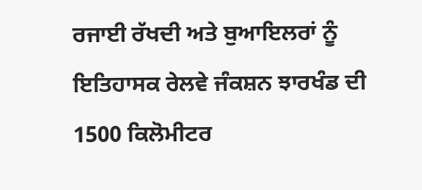ਰਜਾਈ ਰੱਖਦੀ ਅਤੇ ਬੁਆਇਲਰਾਂ ਨੂੰ ਇਤਿਹਾਸਕ ਰੇਲਵੇ ਜੰਕਸ਼ਨ ਝਾਰਖੰਡ ਦੀ 1500 ਕਿਲੋਮੀਟਰ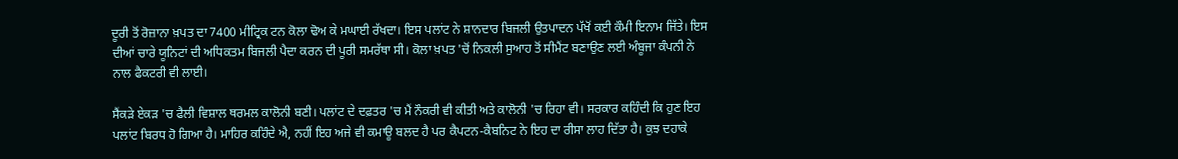ਦੂਰੀ ਤੋਂ ਰੋਜ਼ਾਨਾ ਖ਼ਪਤ ਦਾ 7400 ਮੀਟ੍ਰਿਕ ਟਨ ਕੋਲਾ ਢੋਅ ਕੇ ਮਘਾਈ ਰੱਖਦਾ। ਇਸ ਪਲਾਂਟ ਨੇ ਸ਼ਾਨਦਾਰ ਬਿਜਲੀ ਉਤਪਾਦਨ ਪੱਖੋਂ ਕਈ ਕੌਮੀ ਇਨਾਮ ਜਿੱਤੇ। ਇਸ ਦੀਆਂ ਚਾਰੇ ਯੂਨਿਟਾਂ ਦੀ ਅਧਿਕਤਮ ਬਿਜਲੀ ਪੈਦਾ ਕਰਨ ਦੀ ਪੂਰੀ ਸਮਰੱਥਾ ਸੀ। ਕੋਲਾ ਖ਼ਪਤ 'ਚੋਂ ਨਿਕਲੀ ਸੁਆਹ ਤੋਂ ਸੀਮੈਂਟ ਬਣਾਉਣ ਲਈ ਅੰਬੂਜਾ ਕੰਪਨੀ ਨੇ ਨਾਲ ਫੈਕਟਰੀ ਵੀ ਲਾਈ।

ਸੈਂਕੜੇ ਏਕੜ 'ਚ ਫੈਲੀ ਵਿਸ਼ਾਲ ਥਰਮਲ ਕਾਲੋਨੀ ਬਣੀ। ਪਲਾਂਟ ਦੇ ਦਫ਼ਤਰ 'ਚ ਮੈਂ ਨੌਕਰੀ ਵੀ ਕੀਤੀ ਅਤੇ ਕਾਲੋਨੀ 'ਚ ਰਿਹਾ ਵੀ। ਸਰਕਾਰ ਕਹਿੰਦੀ ਕਿ ਹੁਣ ਇਹ ਪਲਾਂਟ ਬਿਰਧ ਹੋ ਗਿਆ ਹੈ। ਮਾਹਿਰ ਕਹਿੰਦੇ ਐ, ਨਹੀਂ ਇਹ ਅਜੇ ਵੀ ਕਮਾਊ ਬਲਦ ਹੈ ਪਰ ਕੈਪਟਨ-ਕੈਬਨਿਟ ਨੇ ਇਹ ਦਾ ਰੀਸਾ ਲਾਹ ਦਿੱਤਾ ਹੈ। ਕੁਝ ਦਹਾਕੇ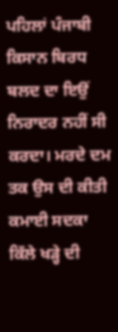ਪਹਿਲਾਂ ਪੰਜਾਬੀ ਕਿਸਾਨ ਬਿਰਧ ਬਲਦ ਦਾ ਇਉਂ ਨਿਰਾਦਰ ਨਹੀਂ ਸੀ ਕਰਦਾ। ਮਰਦੇ ਦਮ ਤਕ ਉਸ ਦੀ ਕੀਤੀ ਕਮਾਈ ਸਦਕਾ ਕਿੱਲੇ ਖੜ੍ਹੇ ਦੀ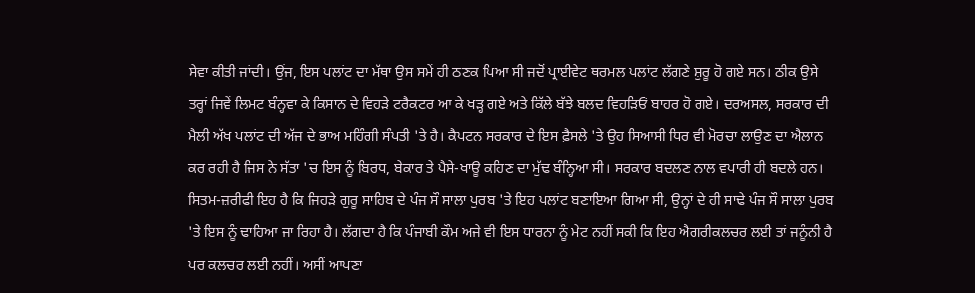ਸੇਵਾ ਕੀਤੀ ਜਾਂਦੀ। ਉਂਜ, ਇਸ ਪਲਾਂਟ ਦਾ ਮੱਥਾ ਉਸ ਸਮੇਂ ਹੀ ਠਣਕ ਪਿਆ ਸੀ ਜਦੋਂ ਪ੍ਰਾਈਵੇਟ ਥਰਮਲ ਪਲਾਂਟ ਲੱਗਣੇ ਸ਼ੁਰੂ ਹੋ ਗਏ ਸਨ। ਠੀਕ ਉਸੇ ਤਰ੍ਹਾਂ ਜਿਵੇਂ ਲਿਮਟ ਬੰਨ੍ਹਵਾ ਕੇ ਕਿਸਾਨ ਦੇ ਵਿਹੜੇ ਟਰੈਕਟਰ ਆ ਕੇ ਖੜ੍ਹ ਗਏ ਅਤੇ ਕਿੱਲੇ ਬੱਝੇ ਬਲਦ ਵਿਹੜਿਓਂ ਬਾਹਰ ਹੋ ਗਏ। ਦਰਅਸਲ, ਸਰਕਾਰ ਦੀ ਮੈਲੀ ਅੱਖ ਪਲਾਂਟ ਦੀ ਅੱਜ ਦੇ ਭਾਅ ਮਹਿੰਗੀ ਸੰਪਤੀ 'ਤੇ ਹੈ। ਕੈਪਟਨ ਸਰਕਾਰ ਦੇ ਇਸ ਫ਼ੈਸਲੇ 'ਤੇ ਉਹ ਸਿਆਸੀ ਧਿਰ ਵੀ ਮੋਰਚਾ ਲਾਉਣ ਦਾ ਐਲਾਨ ਕਰ ਰਹੀ ਹੈ ਜਿਸ ਨੇ ਸੱਤਾ 'ਚ ਇਸ ਨੂੰ ਬਿਰਧ, ਬੇਕਾਰ ਤੇ ਪੈਸੇ-ਖਾਊ ਕਹਿਣ ਦਾ ਮੁੱਢ ਬੰਨ੍ਹਿਆ ਸੀ। ਸਰਕਾਰ ਬਦਲਣ ਨਾਲ ਵਪਾਰੀ ਹੀ ਬਦਲੇ ਹਨ। ਸਿਤਮ-ਜ਼ਰੀਫੀ ਇਹ ਹੈ ਕਿ ਜਿਹੜੇ ਗੁਰੂ ਸਾਹਿਬ ਦੇ ਪੰਜ ਸੌ ਸਾਲਾ ਪੁਰਬ 'ਤੇ ਇਹ ਪਲਾਂਟ ਬਣਾਇਆ ਗਿਆ ਸੀ, ਉਨ੍ਹਾਂ ਦੇ ਹੀ ਸਾਢੇ ਪੰਜ ਸੌ ਸਾਲਾ ਪੁਰਬ 'ਤੇ ਇਸ ਨੂੰ ਢਾਹਿਆ ਜਾ ਰਿਹਾ ਹੈ। ਲੱਗਦਾ ਹੈ ਕਿ ਪੰਜਾਬੀ ਕੌਮ ਅਜੇ ਵੀ ਇਸ ਧਾਰਨਾ ਨੂੰ ਮੇਟ ਨਹੀਂ ਸਕੀ ਕਿ ਇਹ ਐਗਰੀਕਲਚਰ ਲਈ ਤਾਂ ਜਨੂੰਨੀ ਹੈ ਪਰ ਕਲਚਰ ਲਈ ਨਹੀਂ। ਅਸੀਂ ਆਪਣਾ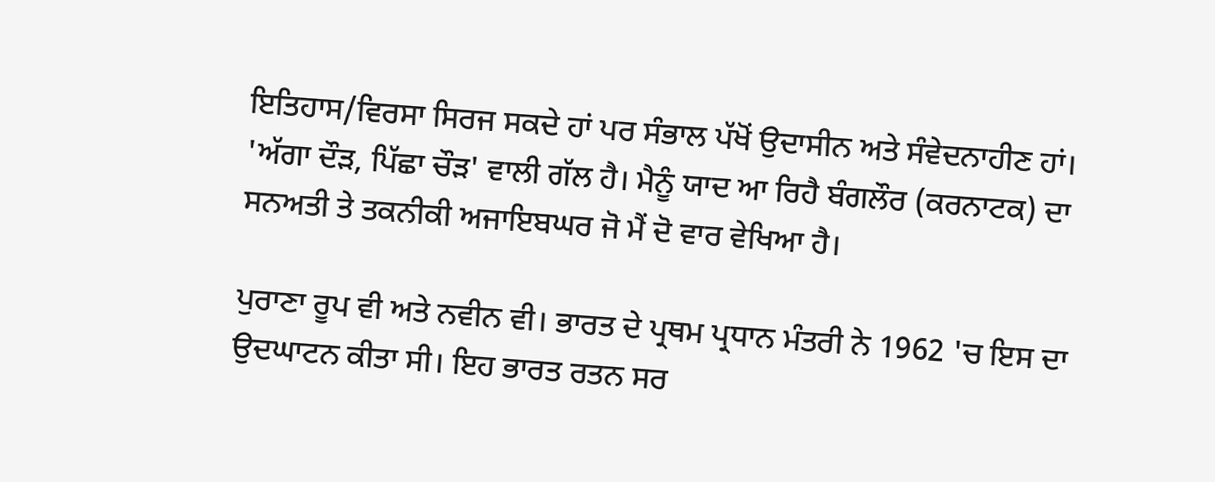ਇਤਿਹਾਸ/ਵਿਰਸਾ ਸਿਰਜ ਸਕਦੇ ਹਾਂ ਪਰ ਸੰਭਾਲ ਪੱਖੋਂ ਉਦਾਸੀਨ ਅਤੇ ਸੰਵੇਦਨਾਹੀਣ ਹਾਂ। 'ਅੱਗਾ ਦੌੜ, ਪਿੱਛਾ ਚੌੜ' ਵਾਲੀ ਗੱਲ ਹੈ। ਮੈਨੂੰ ਯਾਦ ਆ ਰਿਹੈ ਬੰਗਲੌਰ (ਕਰਨਾਟਕ) ਦਾ ਸਨਅਤੀ ਤੇ ਤਕਨੀਕੀ ਅਜਾਇਬਘਰ ਜੋ ਮੈਂ ਦੋ ਵਾਰ ਵੇਖਿਆ ਹੈ।

ਪੁਰਾਣਾ ਰੂਪ ਵੀ ਅਤੇ ਨਵੀਨ ਵੀ। ਭਾਰਤ ਦੇ ਪ੍ਰਥਮ ਪ੍ਰਧਾਨ ਮੰਤਰੀ ਨੇ 1962 'ਚ ਇਸ ਦਾ ਉਦਘਾਟਨ ਕੀਤਾ ਸੀ। ਇਹ ਭਾਰਤ ਰਤਨ ਸਰ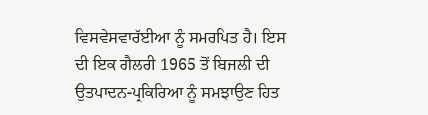ਵਿਸਵੇਸਵਾਰੱਈਆ ਨੂੰ ਸਮਰਪਿਤ ਹੈ। ਇਸ ਦੀ ਇਕ ਗੈਲਰੀ 1965 ਤੋਂ ਬਿਜਲੀ ਦੀ ਉਤਪਾਦਨ-ਪ੍ਰਕਿਰਿਆ ਨੂੰ ਸਮਝਾਉਣ ਹਿਤ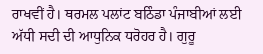ਰਾਖਵੀਂ ਹੈ। ਥਰਮਲ ਪਲਾਂਟ ਬਠਿੰਡਾ ਪੰਜਾਬੀਆਂ ਲਈ ਅੱਧੀ ਸਦੀ ਦੀ ਆਧੁਨਿਕ ਧਰੋਹਰ ਹੈ। ਗੁਰੂ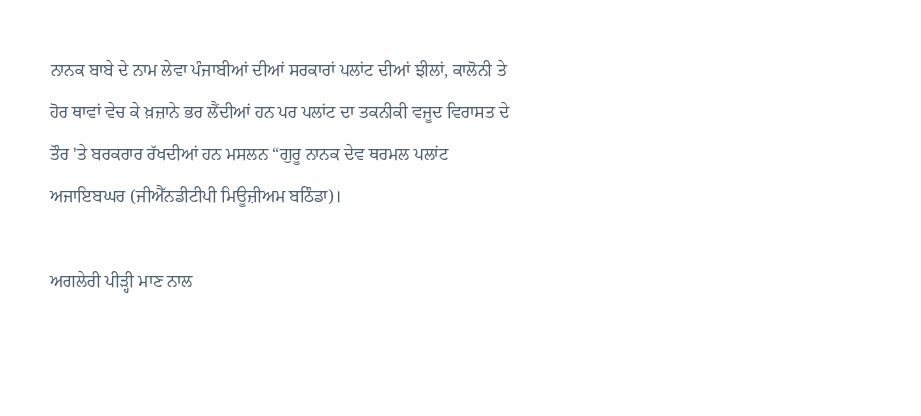ਨਾਨਕ ਬਾਬੇ ਦੇ ਨਾਮ ਲੇਵਾ ਪੰਜਾਬੀਆਂ ਦੀਆਂ ਸਰਕਾਰਾਂ ਪਲਾਂਟ ਦੀਆਂ ਝੀਲਾਂ, ਕਾਲੋਨੀ ਤੇ ਹੋਰ ਥਾਵਾਂ ਵੇਚ ਕੇ ਖ਼ਜ਼ਾਨੇ ਭਰ ਲੈਂਦੀਆਂ ਹਨ ਪਰ ਪਲਾਂਟ ਦਾ ਤਕਨੀਕੀ ਵਜੂਦ ਵਿਰਾਸਤ ਦੇ ਤੌਰ 'ਤੇ ਬਰਕਰਾਰ ਰੱਖਦੀਆਂ ਹਨ ਮਸਲਨ “ਗੁਰੂ ਨਾਨਕ ਦੇਵ ਥਰਮਲ ਪਲਾਂਟ ਅਜਾਇਬਘਰ (ਜੀਐੱਨਡੀਟੀਪੀ ਮਿਊਜ਼ੀਅਮ ਬਠਿੰਡਾ)।

ਅਗਲੇਰੀ ਪੀੜ੍ਹੀ ਮਾਣ ਨਾਲ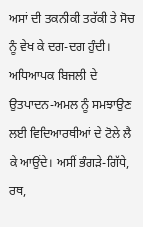ਅਸਾਂ ਦੀ ਤਕਨੀਕੀ ਤਰੱਕੀ ਤੇ ਸੋਚ ਨੂੰ ਵੇਖ ਕੇ ਦਗ-ਦਗ ਹੁੰਦੀ। ਅਧਿਆਪਕ ਬਿਜਲੀ ਦੇ ਉਤਪਾਦਨ-ਅਮਲ ਨੂੰ ਸਮਝਾਉਣ ਲਈ ਵਿਦਿਆਰਥੀਆਂ ਦੇ ਟੋਲੇ ਲੈ ਕੇ ਆਉਂਦੇ। ਅਸੀਂ ਭੰਗੜੇ-ਗਿੱਧੇ, ਰਥ,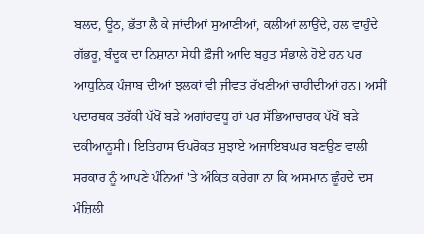ਬਲਦ, ਊਠ, ਭੱਤਾ ਲੈ ਕੇ ਜਾਂਦੀਆਂ ਸੁਆਣੀਆਂ, ਕਲੀਆਂ ਲਾਉਂਦੇ, ਹਲ ਵਾਹੁੰਦੇ ਗੱਭਰੂ, ਬੰਦੂਕ ਦਾ ਨਿਸ਼ਾਨਾ ਸੇਧੀ ਫ਼ੌਜੀ ਆਦਿ ਬਹੁਤ ਸੰਭਾਲੇ ਹੋਏ ਹਨ ਪਰ ਆਧੁਨਿਕ ਪੰਜਾਬ ਦੀਆਂ ਝਲਕਾਂ ਵੀ ਜੀਵਤ ਰੱਖਣੀਆਂ ਚਾਹੀਦੀਆਂ ਹਨ। ਅਸੀਂ ਪਦਾਰਥਕ ਤਰੱਕੀ ਪੱਖੋਂ ਬੜੇ ਅਗਾਂਹਵਧੂ ਹਾਂ ਪਰ ਸੱਭਿਆਚਾਰਕ ਪੱਖੋਂ ਬੜੇ ਦਕੀਆਨੂਸੀ। ਇਤਿਹਾਸ ਓਪਰੋਕਤ ਸੁਝਾਏ ਅਜਾਇਬਘਰ ਬਣਉਣ ਵਾਲੀ ਸਰਕਾਰ ਨੂੰ ਆਪਣੇ ਪੰਨਿਆਂ 'ਤੇ ਅੰਕਿਤ ਕਰੇਗਾ ਨਾ ਕਿ ਅਸਮਾਨ ਛੂੰਹਦੇ ਦਸ ਮੰਜ਼ਿਲੀ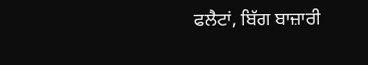ਫਲੈਟਾਂ, ਬਿੱਗ ਬਾਜ਼ਾਰੀ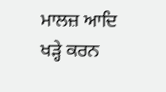ਮਾਲਜ਼ ਆਦਿ ਖੜ੍ਹੇ ਕਰਨ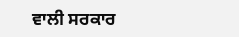ਵਾਲੀ ਸਰਕਾਰ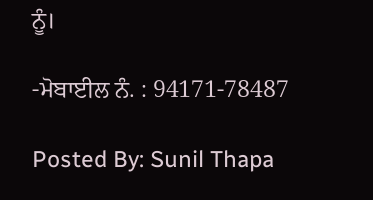ਨੂੰ।

-ਮੋਬਾਈਲ ਨੰ. : 94171-78487

Posted By: Sunil Thapa